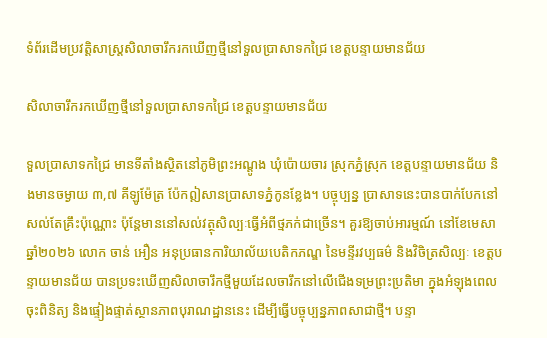ទំព័រដើមប្រវត្តិសាស្ត្រសិលាចារឹករកឃើញថ្មីនៅទួលប្រាសាទកជ្រៃ ខេត្តបន្ទាយមានជ័យ

សិលាចារឹករកឃើញថ្មីនៅទួលប្រាសាទកជ្រៃ ខេត្តបន្ទាយមានជ័យ

ទួលប្រាសាទកជ្រៃ មានទីតាំងស្ថិតនៅភូមិព្រះអណ្តូង ឃុំប៉ោយចារ ស្រុកភ្នំស្រុក ខេត្តបន្ទាយមានជ័យ និងមានចម្ងាយ ៣,៧ គីឡូម៉ែត្រ ប៉ែកឦសានប្រាសាទភ្នំកូនខ្លែង។ បច្ចុប្បន្ន ប្រាសាទនេះបានបាក់បែកនៅសល់តែគ្រឹះប៉ុណ្ណោះ ប៉ុន្តែមាននៅសល់វត្ថុសិល្បៈធ្វើអំពីថ្មភក់ជាច្រើន។ គួរឱ្យចាប់អារម្មណ៍ នៅខែមេសា ឆ្នាំ២០២៦ លោក ចាន់ អឿន អនុប្រធានការិយាល័យបេតិកភណ្ឌ នៃមន្ទីរវប្បធម៌ និងវិចិត្រសិល្បៈ ខេត្តបន្ទាយមានជ័យ បានប្រទះឃើញសិលាចារឹកថ្មីមួយដែលចារឹកនៅលើជើងទម្រព្រះប្រតិមា ក្នុងអំឡុងពេលចុះពិនិត្យ និងផ្ទៀងផ្ទាត់ស្ថានភាពបុរាណដ្ឋាននេះ ដើម្បីធ្វើបច្ចុប្បន្នភាពសាជាថ្មី។ បន្ទា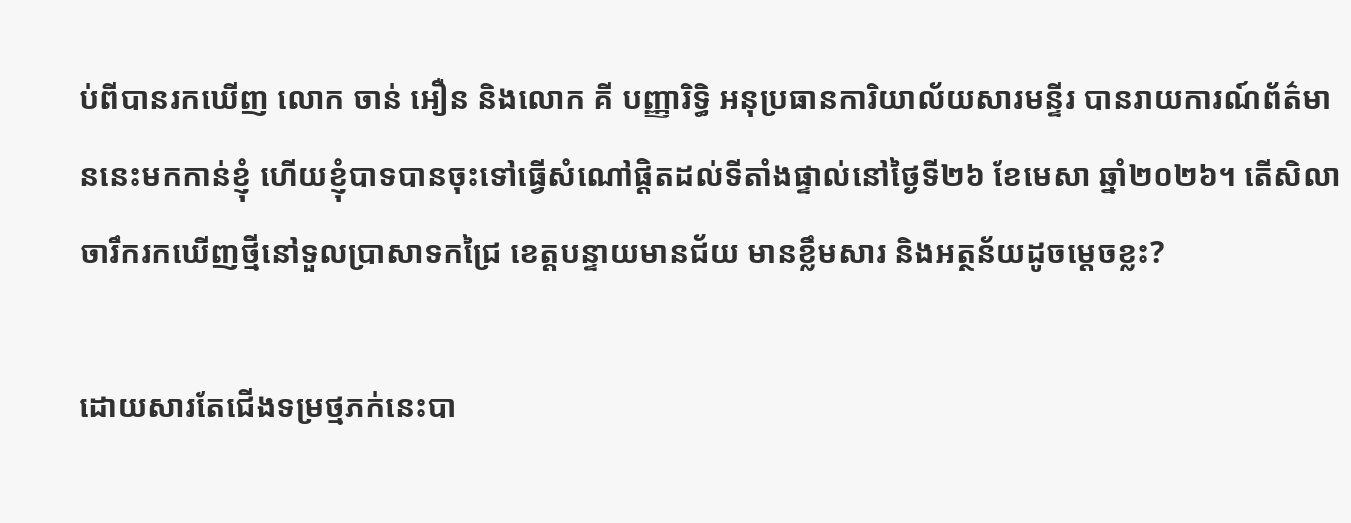ប់ពីបានរកឃើញ លោក ចាន់ អឿន និងលោក គី បញ្ញារិទ្ធិ អនុប្រធានការិយាល័យសារមន្ទីរ បានរាយការណ៍ព័ត៌មាននេះមកកាន់ខ្ញុំ ហើយខ្ញុំបាទបានចុះទៅធ្វើសំណៅផ្តិតដល់ទីតាំងផ្ទាល់នៅថ្ងៃទី២៦ ខែមេសា ឆ្នាំ២០២៦។ តើសិលាចារឹករកឃើញថ្មីនៅទួលប្រាសាទកជ្រៃ ខេត្តបន្ទាយមានជ័យ មានខ្លឹមសារ និងអត្ថន័យដូចម្តេចខ្លះ?

ដោយសារតែជើងទម្រថ្មភក់នេះបា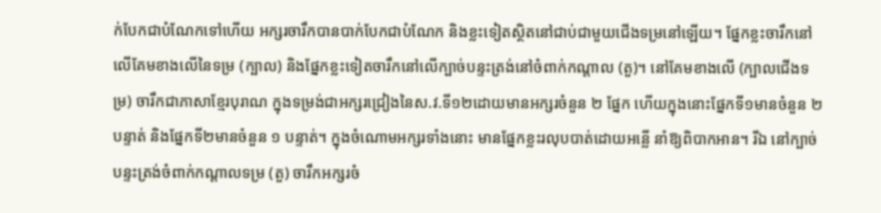ក់បែកជាបំណែកទៅហើយ អក្សរចារឹកបានបាក់បែកជាបំណែក និងខ្លះទៀតស្ថិតនៅជាប់ជាមួយជើងទម្រនៅឡើយ។ ផ្នែកខ្លះចារឹកនៅលើគែមខាងលើនៃទម្រ (ក្បាល) និងផ្នែកខ្លះទៀតចារឹកនៅលើក្បាច់បន្ទះត្រង់នៅចំពាក់កណ្តាល (តួ)។ នៅគែមខាងលើ (ក្បាលជើងទម្រ) ចារឹកជាភាសាខ្មែរបុរាណ ក្នុងទម្រង់ជាអក្សរជ្រៀងនៃស.វ.ទី១២ដោយមានអក្សរចំនួន ២ ផ្នែក ហើយក្នុងនោះផ្នែកទី១មានចំនួន ២ បន្ទាត់ និងផ្នែកទី២មានចំនួន ១ បន្ទាត់។ ក្នុងចំណោមអក្សរទាំងនោះ មានផ្នែកខ្លះរលុបបាត់ដោយអន្លើ នាំឱ្យពិបាកអាន។ រីឯ នៅក្បាច់បន្ទះត្រង់ចំពាក់កណ្តាលទម្រ (តួ) ចារឹកអក្សរចំ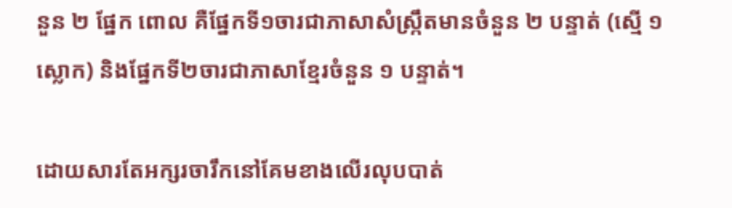នួន ២ ផ្នែក ពោល គឺផ្នែកទី១ចារជាភាសាសំស្រ្កឹតមានចំនួន ២ បន្ទាត់ (ស្មើ ១ ស្លោក) និងផ្នែកទី២ចារជាភាសាខ្មែរចំនួន ១ បន្ទាត់។

ដោយសារតែអក្សរចារឹកនៅគែមខាងលើរលុបបាត់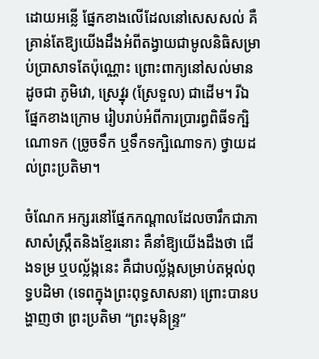ដោយអន្លើ ផ្នែកខាងលើដែលនៅសេសសល់ គឺគ្រាន់តែឱ្យយើងដឹងអំពីតង្វាយជាមូលនិធិសម្រាប់ប្រាសាទតែប៉ុណ្ណោះ ព្រោះពាក្យនៅសល់មានដូចជា ភូមិវោ, ស្រេវ្នុរ (ស្រែទួល) ជាដើម។ រីឯផ្នែកខាងក្រោម រៀបរាប់អំពីការប្រារព្ធពិធីទក្ឞិណោទក (ច្រូចទឹក ឬទឹកទក្ឞិណោទក) ថ្វាយដល់ព្រះប្រតិមា។

ចំណែក អក្សរនៅផ្នែកកណ្តាលដែលចារឹកជាភាសាសំស្រ្កឹតនិងខ្មែរនោះ គឺនាំឱ្យយើងដឹងថា ជើងទម្រ ឬបល្ល័ង្កនេះ គឺជាបល្ល័ង្កសម្រាប់តម្កល់ពុទ្ធបដិមា (ទេពក្នុងព្រះពុទ្ធសាសនា) ព្រោះបានបង្ហាញថា ព្រះប្រតិមា “ព្រះមុនិន្រ្ទ”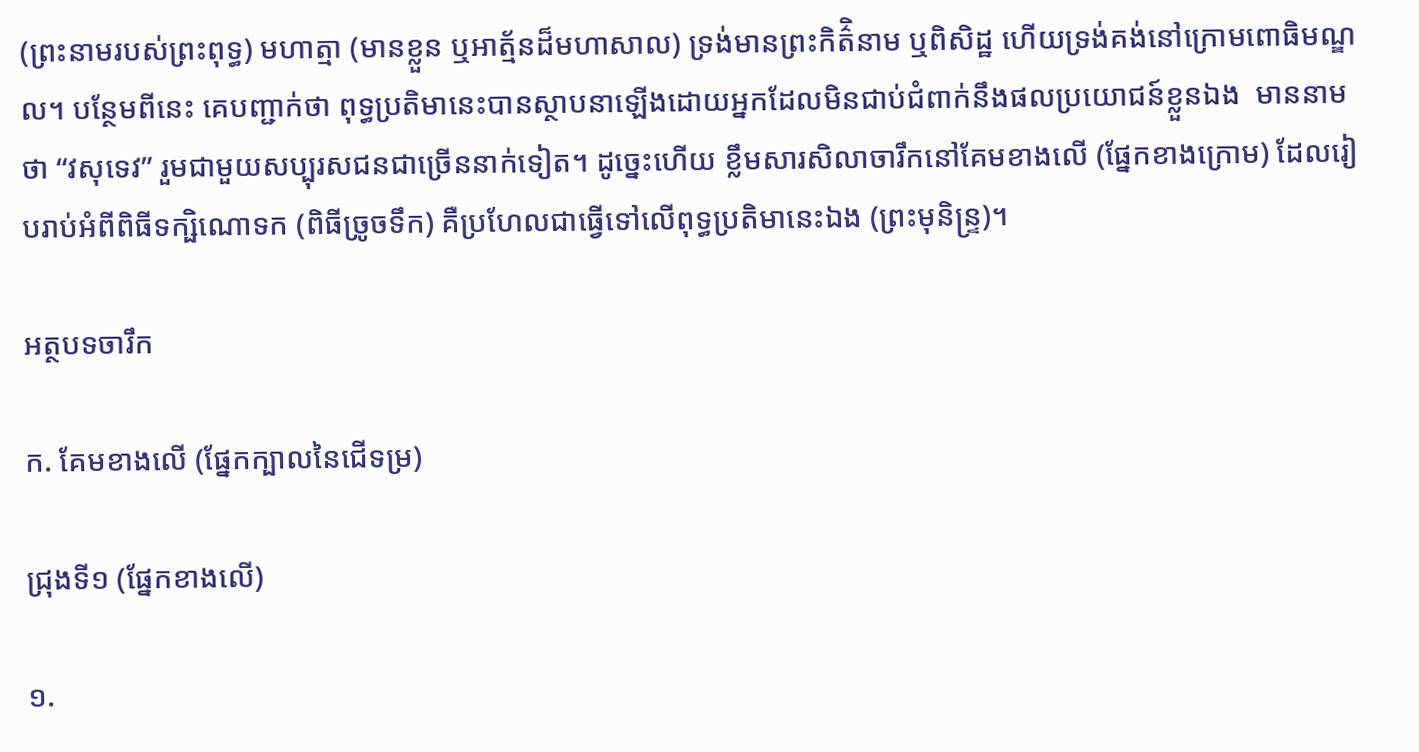(ព្រះនាមរបស់ព្រះពុទ្ធ) មហាត្មា (មានខ្លួន ឬអាត្ម័នដ៏មហាសាល) ទ្រង់មានព្រះកិត៌ិនាម ឬពិសិដ្ឋ ហើយទ្រង់គង់នៅក្រោមពោធិមណ្ឌល។ បន្ថែមពីនេះ គេបញ្ជាក់ថា ពុទ្ធប្រតិមានេះបានស្ថាបនាឡើងដោយអ្នកដែលមិនជាប់ជំពាក់នឹងផលប្រយោជន៍ខ្លួនឯង  មាននាមថា “វសុទេវ” រួមជាមួយសប្បុរសជនជាច្រើននាក់ទៀត។ ដូច្នេះហើយ ខ្លឹមសារសិលាចារឹកនៅគែមខាងលើ (ផ្នែកខាងក្រោម) ដែលរៀបរាប់អំពីពិធីទក្ឞិណោទក (ពិធីច្រូចទឹក) គឺប្រហែលជាធ្វើទៅលើពុទ្ធប្រតិមានេះឯង (ព្រះមុនិន្រ្ទ)។

អត្ថបទចារឹក

ក. គែមខាងលើ (ផ្នែកក្បាលនៃជើទម្រ)

ជ្រុងទី១ (ផ្នែកខាងលើ)

១.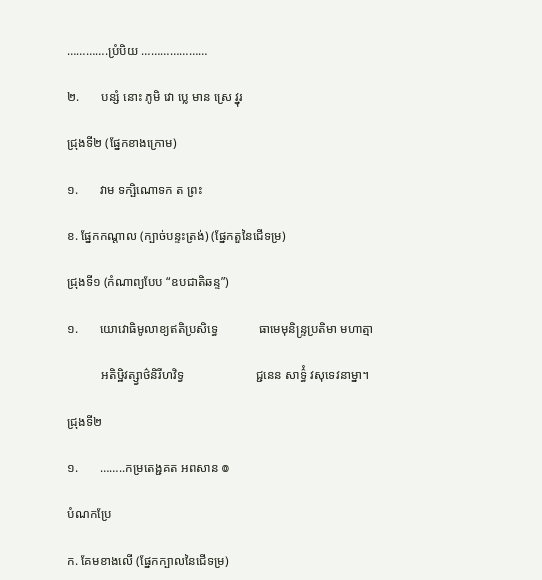………….ប្រំបិយ …………………

២.       បន្សំ នោះ ភូមិ វោ ប្លេ មាន ស្រេ វ្នុរ

ជ្រុងទី២ (ផ្នែកខាងក្រោម)

១.       វាម ទក្ឞិណោទក ត ព្រះ

ខ. ផ្នែកកណ្តាល (ក្បាច់បន្ទះត្រង់) (ផ្នែកតួនៃជើទម្រ)

ជ្រុងទី១ (កំណាព្យបែប “ឧបជាតិឆន្ទ”)

១.       យោវោធិមូលាខ្យឥតិប្រសិទ្ធេ             ធាមេមុនិន្ទ្រប្រតិមា មហាត្មា

           អតិឞ្ឋិវត្ស្វាថ៌និរីហវិទ្វ                       ជ្ជនេន សាទ៌្ធំ វសុទេវនាម្នា។

ជ្រុងទី២

១.       ……..កម្រតេង្ជគត អពសាន ៙

បំណកប្រែ

ក. គែមខាងលើ (ផ្នែកក្បាលនៃជើទម្រ)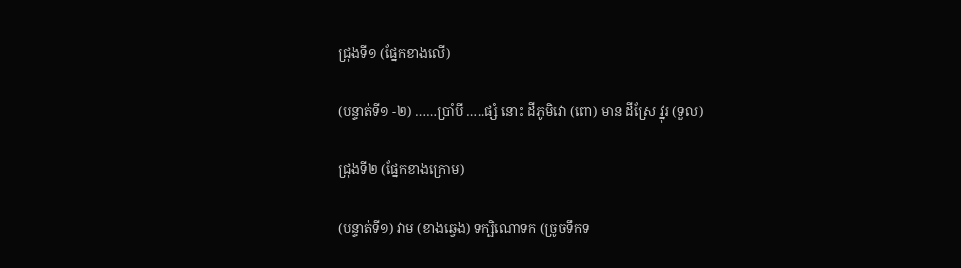ជ្រុងទី១ (ផ្នែកខាងលើ)

(បន្ទាត់ទី១ -២) ……ប្រាំបី …..ផ្សំ នោះ ដីភូមិវោ (ពោ) មាន ដីស្រែ វ្នុរ (ទួល)

ជ្រុងទី២ (ផ្នែកខាងក្រោម)

(បន្ទាត់ទី១) វាម (ខាងឆ្វេង) ទក្ឞិណោទក (ច្រូចទឹកទ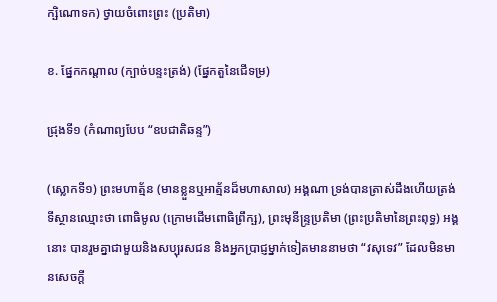ក្ឞិណោទក) ថ្វាយចំពោះព្រះ (ប្រតិមា)

ខ. ផ្នែកកណ្តាល (ក្បាច់បន្ទះត្រង់) (ផ្នែកតួនៃជើទម្រ)

ជ្រុងទី១ (កំណាព្យបែប “ឧបជាតិឆន្ទ”)

(ស្លោកទី១) ព្រះមហាត្ម័ន (មានខ្លួនឬអាត្ម័នដ៏មហាសាល) អង្គណា ទ្រង់បានត្រាស់ដឹងហើយត្រង់ទីស្ថានឈ្មោះថា ពោធិមូល (ក្រោមដើមពោធិព្រឹក្ឞ), ព្រះមុនីន្ទ្រប្រតិមា (ព្រះប្រតិមានៃព្រះពុទ្ធ) អង្គនោះ បានរួមគ្នាជាមួយនិងសប្បុរសជន និងអ្នកប្រាជ្ញម្នាក់ទៀតមាននាមថា “វសុទេវ” ដែលមិនមានសេចក្ដី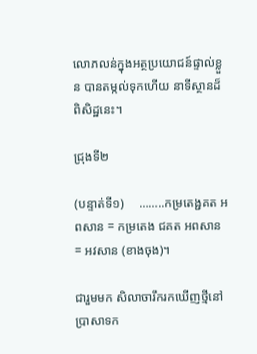លោភលន់ក្នុងអត្ថប្រយោជន៍ផ្ទាល់ខ្លួន បានតម្កល់ទុកហើយ នាទីស្ថានដ៏ពិសិដ្ឋនេះ។

ជ្រុងទី២

(បន្ទាត់ទី១)     ……..កម្រតេង្ជគត អពសាន = កម្រតេង ជគត អពសាន = អវសាន (ខាងចុង)។

ជារួមមក សិលាចារឹករកឃើញថ្មីនៅប្រាសាទក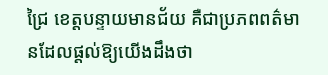ជ្រៃ ខេត្តបន្ទាយមានជ័យ គឺជាប្រភពពត៌មានដែលផ្តល់ឱ្យយើងដឹងថា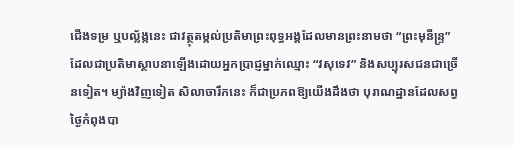ជើងទម្រ ឬបល្ល័ង្កនេះ ជាវត្ថុតម្កល់ប្រតិមាព្រះពុទ្ធអង្គដែលមានព្រះនាមថា “ព្រះមុនីន្រ្ទ” ដែលជាប្រតិមាស្ថាបនាឡើងដោយអ្នកប្រាជ្ញម្នាក់ឈ្មោះ “វសុទេវ” និងសប្បុរសជនជាច្រើនទៀត។ ម្យ៉ាងវិញទៀត សិលាចារឹកនេះ ក៏ជាប្រភពឱ្យយើងដឹងថា បុរាណដ្ឋានដែលសព្វថ្ងៃកំពុងបា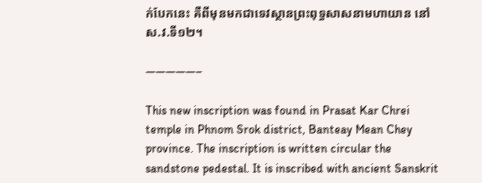ក់បែកនេះ គឺពីមុនមកជាទេវស្ថានព្រះពុទ្ធសាសនាមហាយាន នៅស.វ.ទី១២។

—————–

This new inscription was found in Prasat Kar Chrei temple in Phnom Srok district, Banteay Mean Chey province. The inscription is written circular the sandstone pedestal. It is inscribed with ancient Sanskrit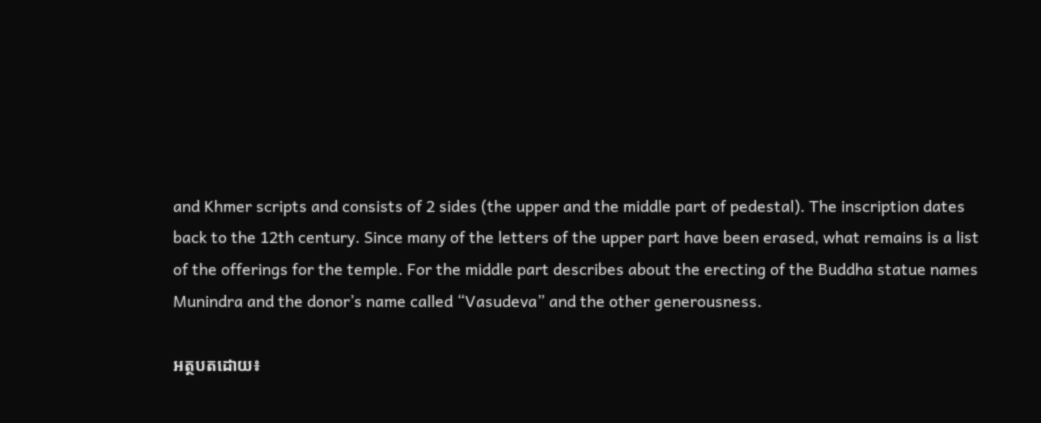and Khmer scripts and consists of 2 sides (the upper and the middle part of pedestal). The inscription dates back to the 12th century. Since many of the letters of the upper part have been erased, what remains is a list of the offerings for the temple. For the middle part describes about the erecting of the Buddha statue names Munindra and the donor’s name called “Vasudeva” and the other generousness.

អត្ថបតដោយ៖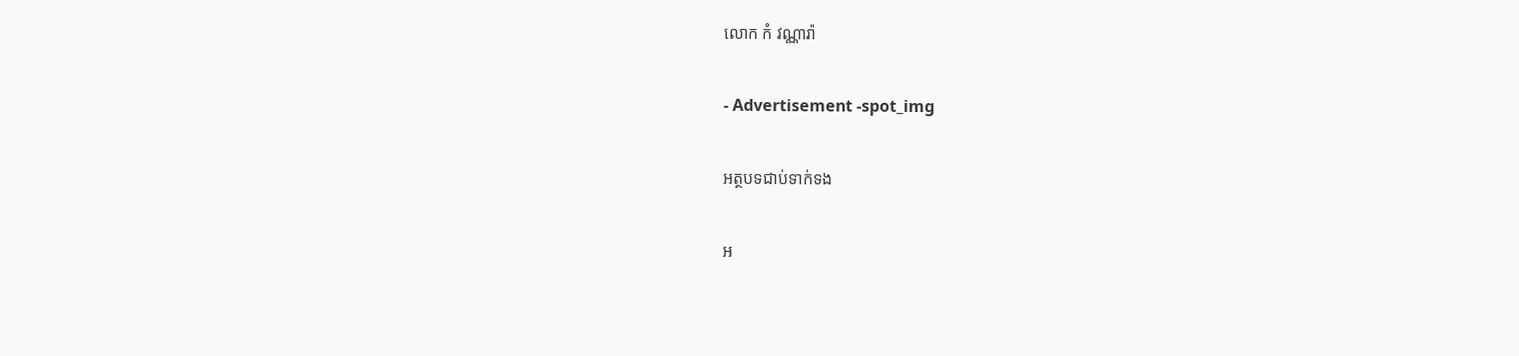លោក កំ វណ្ណារ៉ា

- Advertisement -spot_img

អត្ថបទជាប់ទាក់ទង

អ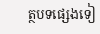ត្ថបទផ្សេងទៀ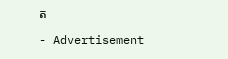ត

- Advertisement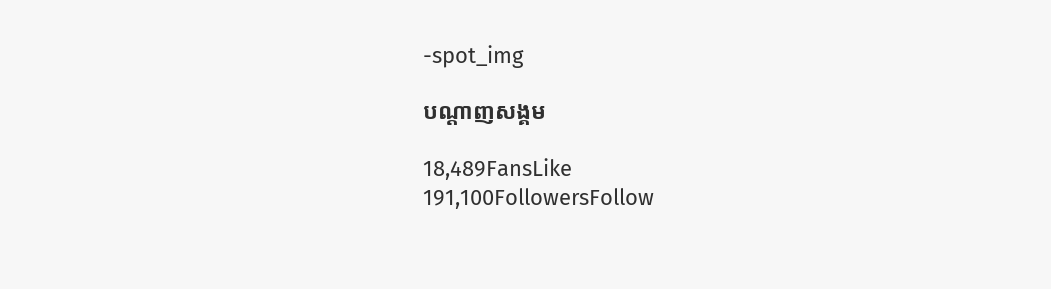-spot_img

បណ្ដាញសង្គម

18,489FansLike
191,100FollowersFollow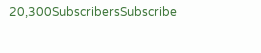20,300SubscribersSubscribe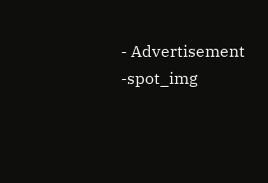- Advertisement -spot_img